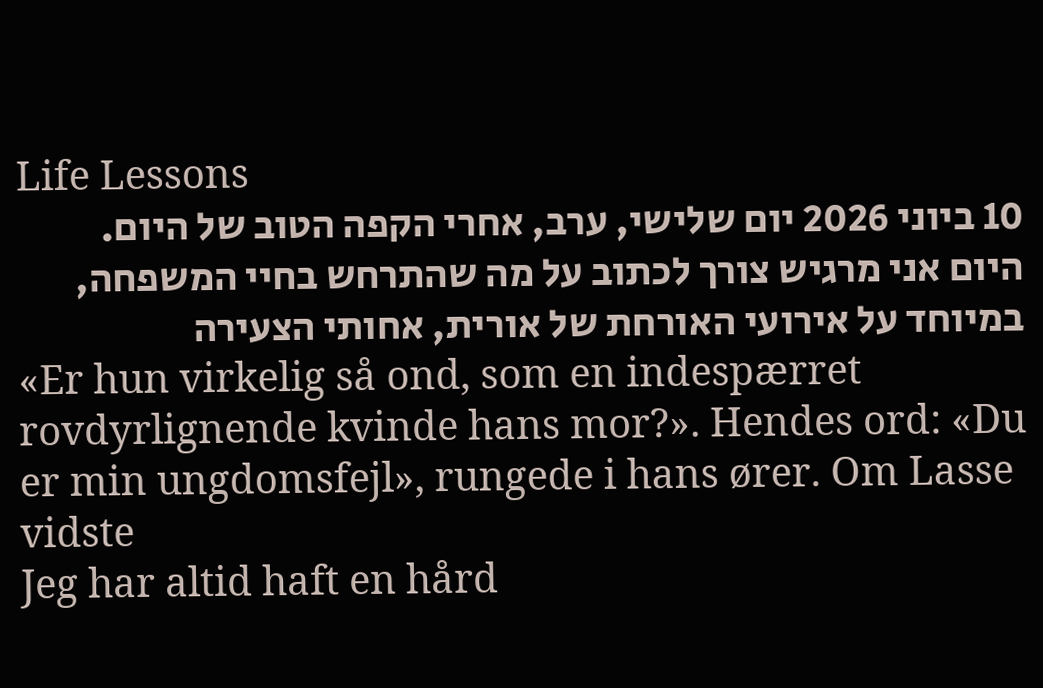Life Lessons
10 ביוני 2026 יום שלישי, ערב, אחרי הקפה הטוב של היום. היום אני מרגיש צורך לכתוב על מה שהתרחש בחיי המשפחה, במיוחד על אירועי האורחת של אורית, אחותי הצעירה
«Er hun virkelig så ond, som en indespærret rovdyrlignende kvinde hans mor?». Hendes ord: «Du er min ungdomsfejl», rungede i hans ører. Om Lasse vidste
Jeg har altid haft en hård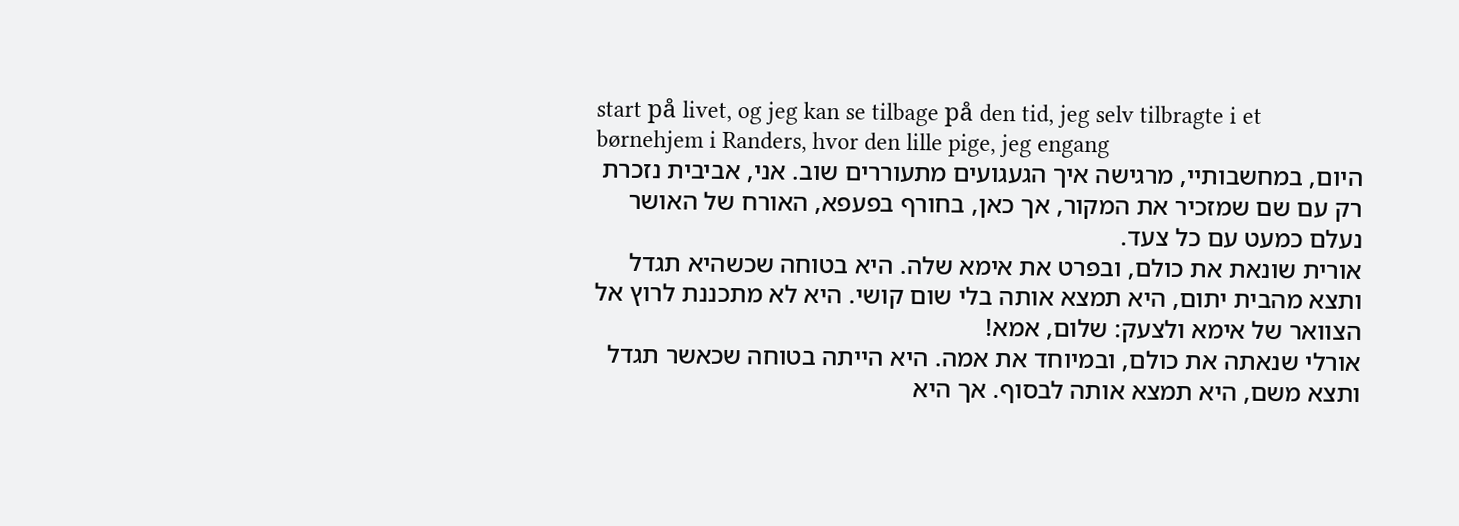start på livet, og jeg kan se tilbage på den tid, jeg selv tilbragte i et børnehjem i Randers, hvor den lille pige, jeg engang
היום, במחשבותיי, מרגישה איך הגעגועים מתעוררים שוב. אני, אביבית נזכרת רק עם שם שמזכיר את המקור, אך כאן, בחורף בפעפא, האורח של האושר נעלם כמעט עם כל צעד.
אורית שונאת את כולם, ובפרט את אימא שלה. היא בטוחה שכשהיא תגדל ותצא מהבית יתום, היא תמצא אותה בלי שום קושי. היא לא מתכננת לרוץ אל הצוואר של אימא ולצעק: שלום, אמא!
אורלי שנאתה את כולם, ובמיוחד את אמה. היא הייתה בטוחה שכאשר תגדל ותצא משם, היא תמצא אותה לבסוף. אך היא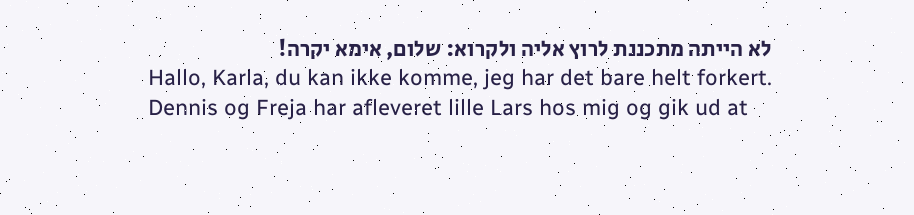לא הייתה מתכננת לרוץ אליה ולקרוא: שלום, אימא יקרה!
Hallo, Karla, du kan ikke komme, jeg har det bare helt forkert. Dennis og Freja har afleveret lille Lars hos mig og gik ud at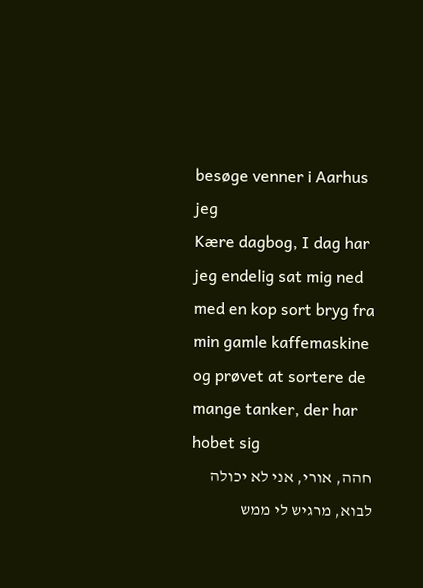besøge venner i Aarhus jeg
Kære dagbog, I dag har jeg endelig sat mig ned med en kop sort bryg fra min gamle kaffemaskine og prøvet at sortere de mange tanker, der har hobet sig
חהה, אורי, אני לא יכולה לבוא, מרגיש לי ממש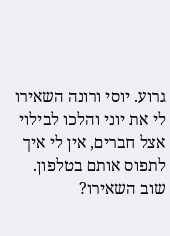גרוע. יוסי ורונה השאירו לי את יוני והלכו לבילוי אצל חברים, אין לי איך לתפוס אותם בטלפון. שוב השאירו?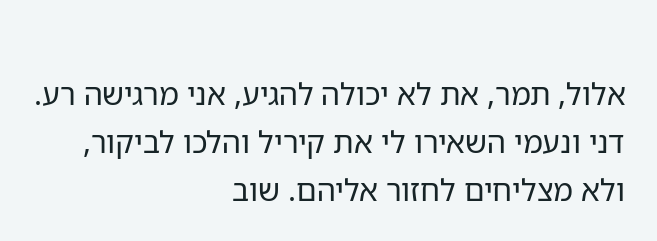אלול, תמר, את לא יכולה להגיע, אני מרגישה רע. דני ונעמי השאירו לי את קיריל והלכו לביקור, ולא מצליחים לחזור אליהם. שוב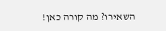השאירו? מה קורה כאן!